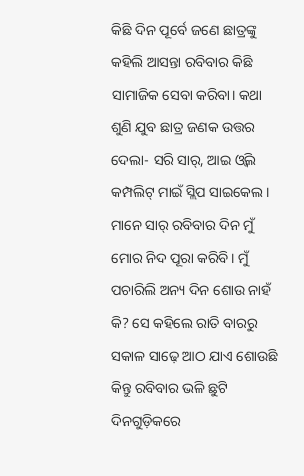କିଛି ଦିନ ପୂର୍ବେ ଜଣେ ଛାତ୍ରଙ୍କୁ କହିଲି ଆସନ୍ତା ରବିବାର କିଛି ସାମାଜିକ ସେବା କରିବା। କଥା ଶୁଣି ଯୁବ ଛାତ୍ର ଜଣକ ଉତ୍ତର ଦେଲା- ସରି ସାର୍, ଆଇ ଓ୍ବିଲ କମ୍ପଲିଟ୍ ମାଇଁ ସ୍ଲିପ ସାଇକେଲ। ମାନେ ସାର୍ ରବିବାର ଦିନ ମୁଁ ମୋର ନିଦ ପୂରା କରିବି। ମୁଁ ପଚାରିଲି ଅନ୍ୟ ଦିନ ଶୋଉ ନାହଁ କି? ସେ କହିଲେ ରାତି ବାରରୁ ସକାଳ ସାଢ଼େ ଆଠ ଯାଏ ଶୋଉଛି କିନ୍ତୁ ରବିବାର ଭଳି ଛୁଟି ଦିନଗୁଡ଼ିକରେ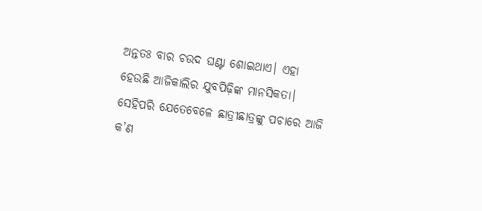ଅନ୍ତତଃ ବାର ଚଉଦ ଘଣ୍ଟା ଶୋଇଥାଏ। ଏହା ହେଉଛି ଆଜିକାଲିର ଯୁବପିଢ଼ିଙ୍କ ମାନସିକତା। ସେହିପରି ଯେତେବେଳେ ଛାତ୍ରୀଛାତ୍ରଙ୍କୁ ପଚାରେ ଆଜି କ’ଣ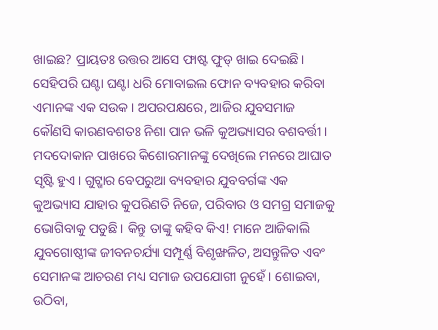ଖାଇଛ? ପ୍ରାୟତଃ ଉତ୍ତର ଆସେ ଫାଷ୍ଟ ଫୁଡ୍ ଖାଇ ଦେଇଛି। ସେହିପରି ଘଣ୍ଟା ଘଣ୍ଟା ଧରି ମୋବାଇଲ ଫୋନ ବ୍ୟବହାର କରିବା ଏମାନଙ୍କ ଏକ ସଉକ। ଅପରପକ୍ଷରେ, ଆଜିର ଯୁବସମାଜ କୌଣସି କାରଣବଶତଃ ନିଶା ପାନ ଭଳି କୁଅଭ୍ୟାସର ବଶବର୍ତ୍ତୀ। ମଦଦୋକାନ ପାଖରେ କିଶୋରମାନଙ୍କୁ ଦେଖିଲେ ମନରେ ଆଘାତ ସୃଷ୍ଟି ହୁଏ। ଗୁଟ୍ଖାର ବେପରୁଆ ବ୍ୟବହାର ଯୁବବର୍ଗଙ୍କ ଏକ କୁଅଭ୍ୟାସ ଯାହାର କୁପରିଣତି ନିଜେ, ପରିବାର ଓ ସମଗ୍ର ସମାଜକୁ ଭୋଗିବାକୁ ପଡୁଛି। କିନ୍ତୁ ତାଙ୍କୁ କହିବ କିଏ! ମାନେ ଆଜିକାଲି ଯୁବଗୋଷ୍ଠୀଙ୍କ ଜୀବନଚର୍ଯ୍ୟା ସମ୍ପୂର୍ଣ୍ଣ ବିଶୃଙ୍ଖଳିତ, ଅସନ୍ତୁଳିତ ଏବଂ ସେମାନଙ୍କ ଆଚରଣ ମଧ୍ୟ ସମାଜ ଉପଯୋଗୀ ନୁହେଁ। ଶୋଇବା, ଉଠିବା,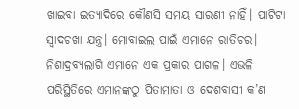ଖାଇବା ଇତ୍ୟାଦିରେ କୌଣସି ସମୟ ସାରଣୀ ନାହିଁ। ପାଟିଟା ସ୍ବାଦଚଖା ଯନ୍ତ୍ର। ମୋବାଇଲ ପାଇଁ ଏମାନେ ରାତିଚର। ନିଶାଦ୍ରବ୍ୟଲାଗି ଏମାନେ ଏକ ପ୍ରକାର ପାଗଳ। ଏଭଳି ପରିସ୍ଥିତିରେ ଏମାନଙ୍କଠୁ ପିତାମାତା ଓ ଦେଶବାସୀ କ’ଣ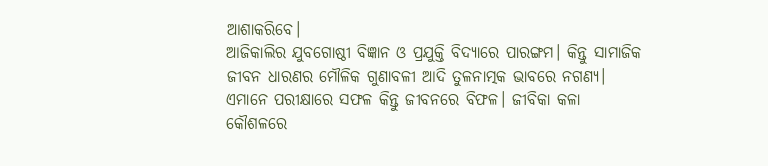ଆଶାକରିବେ।
ଆଜିକାଲିର ଯୁବଗୋଷ୍ଠୀ ବିଜ୍ଞାନ ଓ ପ୍ରଯୁକ୍ତି ବିଦ୍ୟାରେ ପାରଙ୍ଗମ। କିନ୍ତୁ ସାମାଜିକ ଜୀବନ ଧାରଣର ମୌଳିକ ଗୁଣାବଳୀ ଆଦି ତୁଳନାତ୍ମକ ଭାବରେ ନଗଣ୍ୟ। ଏମାନେ ପରୀକ୍ଷାରେ ସଫଳ କିନ୍ତୁ ଜୀବନରେ ବିଫଳ। ଜୀବିକା କଳା କୌଶଳରେ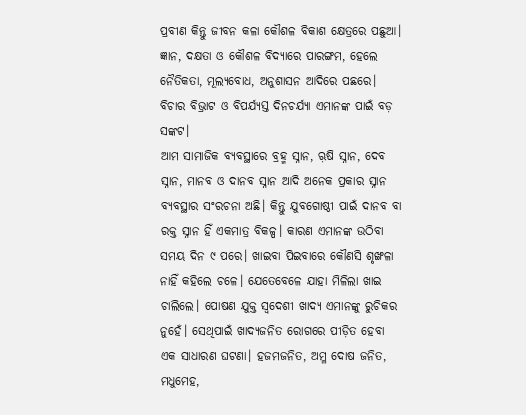ପ୍ରବୀଣ କିନ୍ତୁ ଜୀବନ କଳା କୌଶଳ ବିକାଶ କ୍ଷେତ୍ରରେ ପଛୁଆ। ଜ୍ଞାନ, ଦକ୍ଷତା ଓ କୌଶଳ ବିଦ୍ୟାରେ ପାରଙ୍ଗମ, ହେଲେ ନୈତିକତା, ମୂଲ୍ୟବୋଧ, ଅନୁଶାସନ ଆଦିରେ ପଛରେ। ବିଚାର ବିଭ୍ରାଟ ଓ ବିପର୍ଯ୍ୟସ୍ତ ଦିନଚର୍ଯ୍ୟା ଏମାନଙ୍କ ପାଇଁ ବଡ଼ ସଙ୍କଟ।
ଆମ ସାମାଜିକ ବ୍ୟବସ୍ଥାରେ ବ୍ରହ୍ମ ସ୍ନାନ, ଋ଼ଷି ସ୍ନାନ, ଦେବ ସ୍ନାନ, ମାନବ ଓ ଦାନବ ସ୍ନାନ ଆଦି ଅନେକ ପ୍ରକାର ସ୍ନାନ ବ୍ୟବସ୍ଥାର ସଂରଚନା ଅଛି। କିନ୍ତୁ ଯୁବଗୋଷ୍ଠୀ ପାଇଁ ଦାନବ ବା ରକ୍ତ ସ୍ନାନ ହିଁ ଏକମାତ୍ର ବିକଳ୍ପ। କାରଣ ଏମାନଙ୍କ ଉଠିବା ସମୟ ଦିନ ୯ ପରେ। ଖାଇବା ପିଇବାରେ କୌଣସି ଶୃଙ୍ଖଳା ନାହିଁ କହିଲେ ଚଳେ। ଯେତେବେଳେ ଯାହା ମିଳିଲା ଖାଇ ଚାଲିଲେ। ପୋଷଣ ଯୁକ୍ତ ସ୍ବଦେଶୀ ଖାଦ୍ୟ ଏମାନଙ୍କୁ ରୁଚିକର ନୁହେଁ। ସେଥିପାଇଁ ଖାଦ୍ୟଜନିତ ରୋଗରେ ପୀଡ଼ିତ ହେବା ଏକ ସାଧାରଣ ଘଟଣା। ହଜମଜନିତ, ଅମ୍ଳ ଦୋଷ ଜନିତ, ମଧୁମେହ,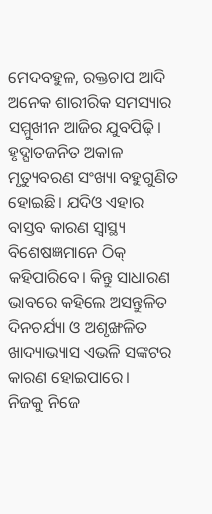ମେଦବହୁଳ, ରକ୍ତଚାପ ଆଦି ଅନେକ ଶାରୀରିକ ସମସ୍ୟାର ସମ୍ମୁଖୀନ ଆଜିର ଯୁବପିଢ଼ି। ହୃଦ୍ଘାତଜନିତ ଅକାଳ ମୃତ୍ୟୁବରଣ ସଂଖ୍ୟା ବହୁଗୁଣିତ ହୋଇଛି। ଯଦିଓ ଏହାର ବାସ୍ତବ କାରଣ ସ୍ବାସ୍ଥ୍ୟ ବିଶେଷଜ୍ଞମାନେ ଠିକ୍ କହିପାରିବେ। କିନ୍ତୁ ସାଧାରଣ ଭାବରେ କହିଲେ ଅସନ୍ତୁଳିତ ଦିନଚର୍ଯ୍ୟା ଓ ଅଶୃଙ୍ଖଳିତ ଖାଦ୍ୟାଭ୍ୟାସ ଏଭଳି ସଙ୍କଟର କାରଣ ହୋଇପାରେ।
ନିଜକୁ ନିଜେ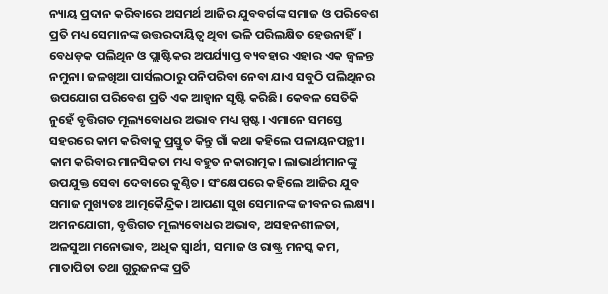ନ୍ୟାୟ ପ୍ରଦାନ କରିବାରେ ଅସମର୍ଥ ଆଜିର ଯୁବବର୍ଗଙ୍କ ସମାଜ ଓ ପରିବେଶ ପ୍ରତି ମଧ୍ୟ ସେମାନଙ୍କ ଉତ୍ତରଦାୟିତ୍ୱ ଥିବା ଭଳି ପରିଲକ୍ଷିତ ହେଉନାହିଁ। ବେଧଡ଼କ ପଲିଥିନ ଓ ପ୍ଲାଷ୍ଟିକର ଅପର୍ଯ୍ୟାପ୍ତ ବ୍ୟବହାର ଏହାର ଏକ ଜ୍ୱଳନ୍ତ ନମୁନା। ଜଳଖିଆ ପାର୍ସଲଠାରୁ ପନିପରିବା ନେବା ଯାଏ ସବୁଠି ପଲିଥିନର ଉପଯୋଗ ପରିବେଶ ପ୍ରତି ଏକ ଆହ୍ବାନ ସୃଷ୍ଟି କରିଛି। କେବଳ ସେତିକି ନୁହେଁ ବୃତ୍ତିଗତ ମୂଲ୍ୟବୋଧର ଅଭାବ ମଧ୍ୟ ସ୍ପଷ୍ଟ। ଏମାନେ ସମସ୍ତେ ସହରରେ କାମ କରିବାକୁ ପ୍ରସ୍ତୁତ କିନ୍ତୁ ଗାଁ କଥା କହିଲେ ପଳାୟନପନ୍ଥୀ। କାମ କରିବାର ମାନସିକତା ମଧ୍ୟ ବହୁତ ନକାରାତ୍ମକ। ଲାଭାର୍ଥୀମାନଙ୍କୁ ଉପଯୁକ୍ତ ସେବା ଦେବାରେ କୁଣ୍ଠିତ। ସଂକ୍ଷେପରେ କହିଲେ ଆଜିର ଯୁବ ସମାଜ ମୁଖ୍ୟତଃ ଆତ୍ମକୈନ୍ଦ୍ରିକ। ଆପଣା ସୁଖ ସେମାନଙ୍କ ଜୀବନର ଲକ୍ଷ୍ୟ।
ଅମନଯୋଗୀ, ବୃତ୍ତିଗତ ମୂଲ୍ୟବୋଧର ଅଭାବ, ଅସହନଶୀଳତା, ଅଳସୁଆ ମନୋଭାବ, ଅଧିକ ସ୍ବାର୍ଥୀ, ସମାଜ ଓ ରାଷ୍ଟ୍ର ମନସ୍କ କମ, ମାତାପିତା ତଥା ଗୁରୁଜନଙ୍କ ପ୍ରତି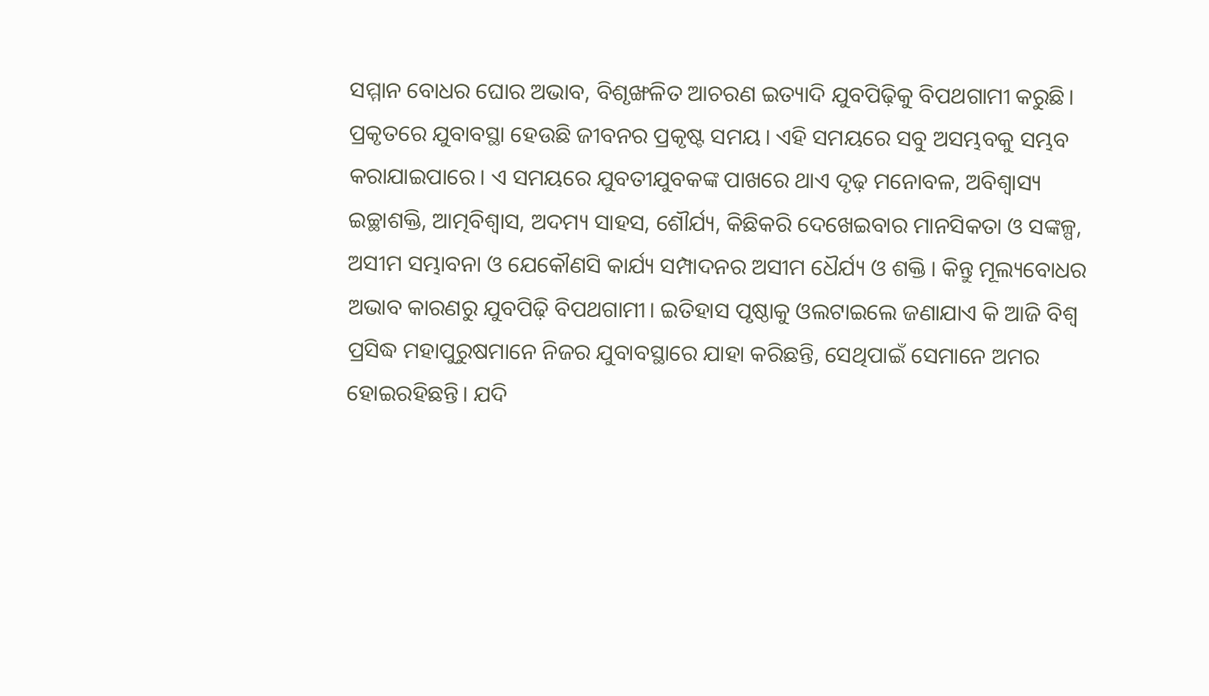ସମ୍ମାନ ବୋଧର ଘୋର ଅଭାବ, ବିଶୃଙ୍ଖଳିତ ଆଚରଣ ଇତ୍ୟାଦି ଯୁବପିଢ଼ିକୁ ବିପଥଗାମୀ କରୁଛି।
ପ୍ରକୃତରେ ଯୁବାବସ୍ଥା ହେଉଛି ଜୀବନର ପ୍ରକୃଷ୍ଟ ସମୟ। ଏହି ସମୟରେ ସବୁ ଅସମ୍ଭବକୁ ସମ୍ଭବ କରାଯାଇପାରେ। ଏ ସମୟରେ ଯୁବତୀଯୁବକଙ୍କ ପାଖରେ ଥାଏ ଦୃଢ଼ ମନୋବଳ, ଅବିଶ୍ବାସ୍ୟ ଇଚ୍ଛାଶକ୍ତି, ଆତ୍ମବିଶ୍ବାସ, ଅଦମ୍ୟ ସାହସ, ଶୌର୍ଯ୍ୟ, କିଛିକରି ଦେଖେଇବାର ମାନସିକତା ଓ ସଙ୍କଳ୍ପ, ଅସୀମ ସମ୍ଭାବନା ଓ ଯେକୌଣସି କାର୍ଯ୍ୟ ସମ୍ପାଦନର ଅସୀମ ଧୈର୍ଯ୍ୟ ଓ ଶକ୍ତି। କିନ୍ତୁ ମୂଲ୍ୟବୋଧର ଅଭାବ କାରଣରୁ ଯୁବପିଢ଼ି ବିପଥଗାମୀ। ଇତିହାସ ପୃଷ୍ଠାକୁ ଓଲଟାଇଲେ ଜଣାଯାଏ କି ଆଜି ବିଶ୍ବ ପ୍ରସିଦ୍ଧ ମହାପୁରୁଷମାନେ ନିଜର ଯୁବାବସ୍ଥାରେ ଯାହା କରିଛନ୍ତି, ସେଥିପାଇଁ ସେମାନେ ଅମର ହୋଇରହିଛନ୍ତି। ଯଦି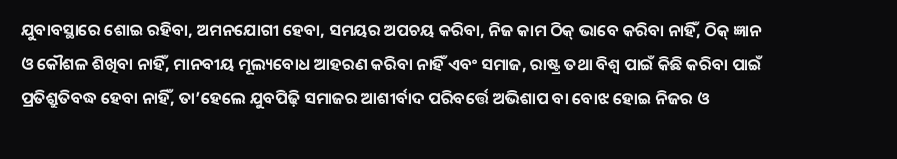ଯୁବାବସ୍ଥାରେ ଶୋଇ ରହିବା, ଅମନଯୋଗୀ ହେବା, ସମୟର ଅପଚୟ କରିବା, ନିଜ କାମ ଠିକ୍ ଭାବେ କରିବା ନାହିଁ, ଠିକ୍ ଜ୍ଞାନ ଓ କୌଶଳ ଶିଖିବା ନାହିଁ, ମାନବୀୟ ମୂଲ୍ୟବୋଧ ଆହରଣ କରିବା ନାହିଁ ଏବଂ ସମାଜ, ରାଷ୍ଟ୍ର ତଥା ବିଶ୍ବ ପାଇଁ କିଛି କରିବା ପାଇଁ ପ୍ରତିଶ୍ରୁତିବଦ୍ଧ ହେବା ନାହିଁ, ତା’ହେଲେ ଯୁବପିଢ଼ି ସମାଜର ଆଶୀର୍ବାଦ ପରିବର୍ତ୍ତେ ଅଭିଶାପ ବା ବୋଝ ହୋଇ ନିଜର ଓ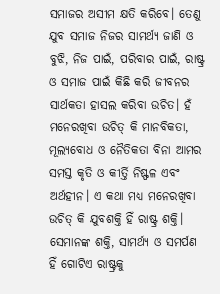ସମାଜର ଅସୀମ କ୍ଷତି କରିବେ। ତେଣୁ ଯୁବ ସମାଜ ନିଜର ସାମର୍ଥ୍ୟ ଜାଣି ଓ ବୁଝି, ନିଜ ପାଇଁ, ପରିବାର ପାଇଁ, ରାଷ୍ଟ୍ର ଓ ସମାଜ ପାଇଁ କିଛି କରି ଜୀବନର ସାର୍ଥକତା ହାସଲ କରିବା ଉଚିତ। ହଁ ମନେରଖିବା ଉଚିତ୍ କି ମାନବିକତା, ମୂଲ୍ୟବୋଧ ଓ ନୈତିକତା ବିନା ଆମର ସମସ୍ତ କୃତି ଓ କୀର୍ତ୍ତି ନିଷ୍ଫଳ ଏବଂ ଅର୍ଥହୀନ। ଏ କଥା ମଧ୍ୟ ମନେରଖିବା ଉଚିତ୍ କି ଯୁବଶକ୍ତି ହିଁ ରାଷ୍ଟ୍ର ଶକ୍ତି। ସେମାନଙ୍କ ଶକ୍ତି, ସାମର୍ଥ୍ୟ ଓ ସମର୍ପଣ ହିଁ ଗୋଟିଏ ରାଷ୍ଟ୍ରକୁ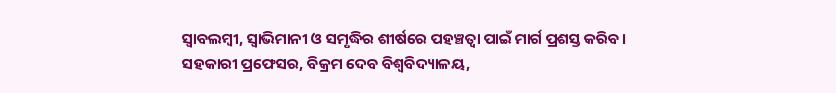ସ୍ବାବଲମ୍ବୀ, ସ୍ବାଭିମାନୀ ଓ ସମୃଦ୍ଧିର ଶୀର୍ଷରେ ପହଞ୍ଚତ୍ବା ପାଇଁ ମାର୍ଗ ପ୍ରଶସ୍ତ କରିବ।
ସହକାରୀ ପ୍ରଫେସର, ବିକ୍ରମ ଦେବ ବିଶ୍ବବିଦ୍ୟାଳୟ,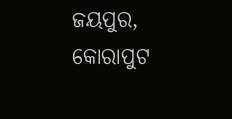ଜୟପୁର, କୋରାପୁଟ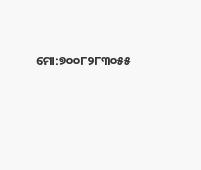ମୋ:୭୦୦୮୨୮୩୦୫୫